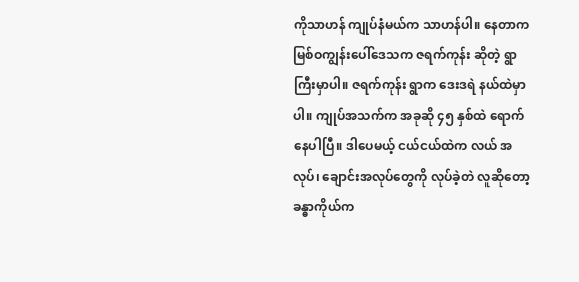ကိုသာဟန် ကျုပ်နံမယ်က သာဟန်ပါ။ နေတာက မြစ်ဝကျွန်းပေါ်ဒေသက ဇရက်ကုန်း ဆိုတဲ့ ရွာကြီးမှာပါ။ ဇရက်ကုန်း ရွာက ဒေးဒရဲ နယ်ထဲမှာပါ။ ကျုပ်အသက်က အခုဆို ၄၅ နှစ်ထဲ ရောက်နေပါပြီ။ ဒါပေမယ့် ငယ်ငယ်ထဲက လယ် အလုပ်၊ ချောင်းအလုပ်တွေကို လုပ်ခဲ့တဲ လူဆိုတော့ ခန္ဓာကိုယ်က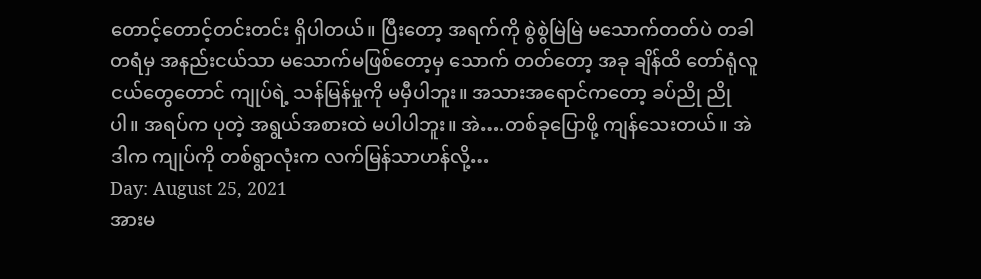တောင့်တောင့်တင်းတင်း ရှိပါတယ်။ ပြီးတော့ အရက်ကို စွဲစွဲမြဲမြဲ မသောက်တတ်ပဲ တခါတရံမှ အနည်းငယ်သာ မသောက်မဖြစ်တော့မှ သောက် တတ်တော့ အခု ချိန်ထိ တော်ရုံလူငယ်တွေတောင် ကျုပ်ရဲ့ သန်မြန်မှုကို မမှီပါဘူး။ အသားအရောင်ကတော့ ခပ်ညို ညိုပါ။ အရပ်က ပုတဲ့ အရွယ်အစားထဲ မပါပါဘူး။ အဲ….တစ်ခုပြောဖို့ ကျန်သေးတယ်။ အဲဒါက ကျုပ်ကို တစ်ရွာလုံးက လက်မြန်သာဟန်လို့…
Day: August 25, 2021
အားမ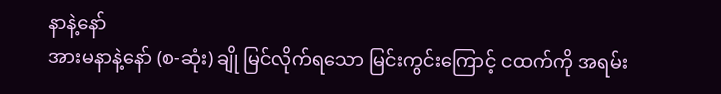နာနဲ့နော်
အားမနာနဲ့နော် (စ-ဆုံး) ချို မြင်လိုက်ရသော မြင်းကွင်းကြောင့် ငထက်ကို အရမ်း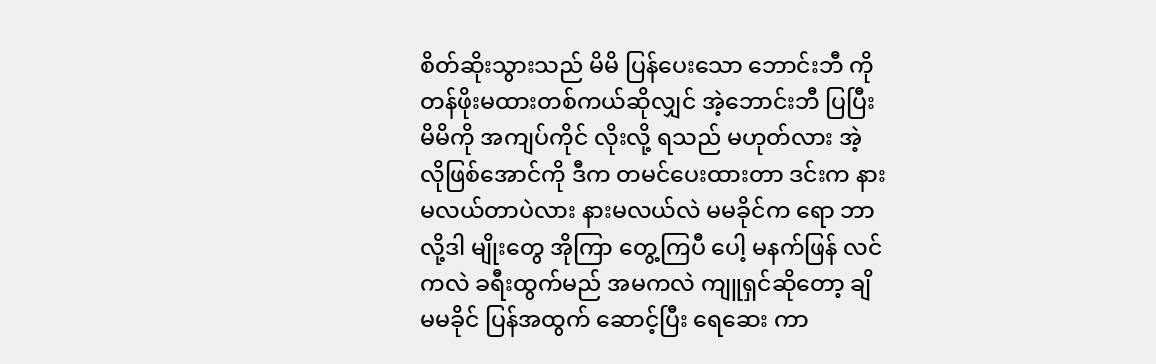စိတ်ဆိုးသွားသည် မိမိ ပြန်ပေးသော ဘောင်းဘီ ကို တန်ဖိုးမထားတစ်ကယ်ဆိုလျှင် အဲ့ဘောင်းဘီ ပြပြီး မိမိကို အကျပ်ကိုင် လိုးလို့ ရသည် မဟုတ်လား အဲ့လိုဖြစ်အောင်ကို ဒီက တမင်ပေးထားတာ ဒင်းက နားမလယ်တာပဲလား နားမလယ်လဲ မမခိုင်က ရော ဘာလို့ဒါ မျိုးတွေ အိုကြာ တွေ့ကြပီ ပေါ့ မနက်ဖြန် လင်ကလဲ ခရီးထွက်မည် အမကလဲ ကျူရှင်ဆိုတော့ ချိ မမခိုင် ပြန်အထွက် ဆောင့်ပြီး ရေဆေး ကာ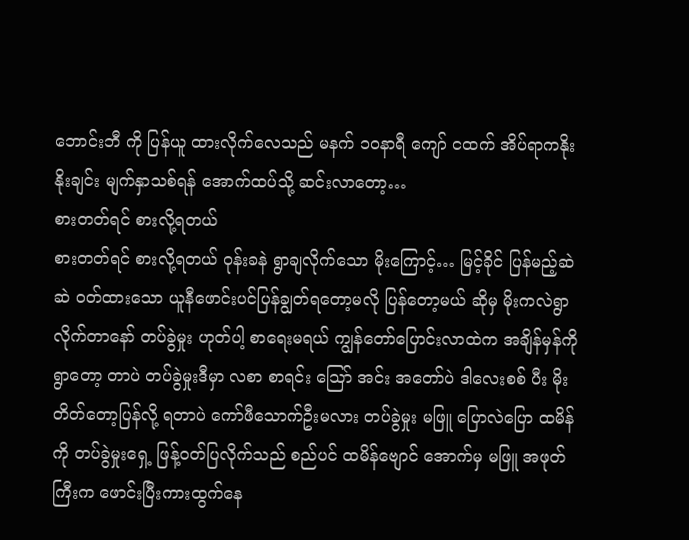ဘောင်းဘီ ကို ပြန်ယူ ထားလိုက်လေသည် မနက် ၁၀နာရီ ကျော် ငထက် အိပ်ရာကနိုး နိုးချင်း မျက်နှာသစ်ရန် အောက်ထပ်သို့ ဆင်းလာတော့…
စားတတ်ရင် စားလို့ရတယ်
စားတတ်ရင် စားလို့ရတယ် ဝုန်းခနဲ ရွာချလိုက်သော မိုးကြောင့်… မြင့်ခိုင် ပြန်မည့်ဆဲဆဲ ဝတ်ထားသော ယူနီဖောင်းပင်ပြန်ချွတ်ရတော့မလို ပြန်တော့မယ် ဆိုမှ မိုးကလဲရွာလိုက်တာနော် တပ်ခွဲမှုး ဟုတ်ပါ့ စာရေးမရယ် ကျွန်တော်ပြောင်းလာထဲက အချိန်မှန်ကို ရွာတော့ တာပဲ တပ်ခွဲမှုးဒီမှာ လစာ စာရင်း သြော် အင်း အတော်ပဲ ဒါလေးစစ် ပီး မိုးတိတ်တော့ပြန်လို့ ရတာပဲ ကော်ဖီသောက်ဦးမလား တပ်ခွဲမှုး မဖြူ ပြောလဲပြော ထမိန်ကို တပ်ခွဲမှုးရှေ့ ဖြန့်ဝတ်ပြလိုက်သည် စည်ပင် ထမိန်ဗျောင် အောက်မှ မဖြူ အဖုတ်ကြီးက ဖောင်းပြီးကားထွက်နေ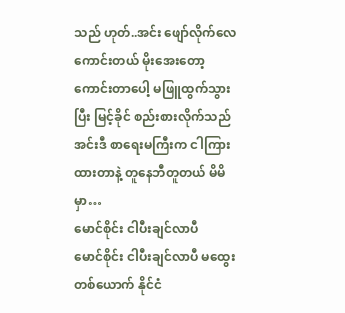သည် ဟုတ်..အင်း ဖျော်လိုက်လေ ကောင်းတယ် မိုးအေးတော့ ကောင်းတာပေါ့ မဖြူထွက်သွားပြီး မြင့်ခိုင် စည်းစားလိုက်သည်အင်းဒီ စာရေးမကြီးက ငါကြားထားတာနဲ့ တူနေဘီတူတယ် မိမိ မှာ…
မောင်စိုင်း ငါပီးချင်လာပီ
မောင်စိုင်း ငါပီးချင်လာပီ မထွေး တစ်ယောက် နိုင်ငံ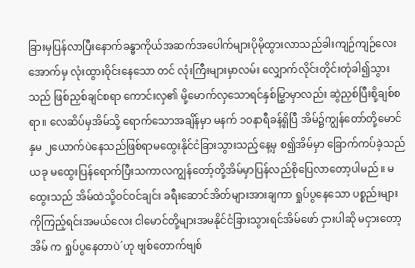ခြားမှပြန်လာပြီးနောက်ခန္ဓာကိုယ်အဆက်အပေါက်များပိုမိုထွားလာသည်ခါးကျဉ်ကျဉ်လေးအောက်မှ လုံးထွားဝိုင်းနေသော တင် လုံးကြီးများမှာလမ်း လျှောက်လိုင်းတိုင်းတုံခါ၍သွားသည် ဖြစ်ညှစ်ချင်စရာ ကောင်းလှ၏ မို့မောက်လှသောရင်နှစ်မြွှာမှာလည်း ဆွဲညှစ်ပြီးစို့ချစ်စရာ။ လေဆိပ်မှအိမ်သို့ ရောက်သောအချိန်မှာ မနက် ၁၀နာရီခန့်ရှိပြီ အိမ်၌ကျွန်တော်တို့မောင်နှမ ၂ယောက်ပဲနေသည်ဖြစ်ရာမထွေးနိုင်ငံခြားသွားသည့်နေ့မှ စ၍အိမ်မှာ ခြောက်ကပ်ခဲ့သည် ယခု မထွေးပြန်ရောက်ပြီးသကာလကျွန်တော့်တို့အိမ်မှာပြန်လည်စိုပြေလာတော့ပါမည်။ မထွေးသည် အိမ်ထဲသို့ဝင်ဝင်ချင်း ခရီးဆောင်အိတ်များအားချကာ ရှုပ်ပွနေသော ပစ္စည်းများကိုကြည့်ရင်းအမယ်လေး ငါမောင်တို့များအမနိုင်ငံခြားသွားရင်အိမ်ဖော် ငှားပါဆို မငှားတော့ အိမ် က ရှုပ်ပွနေတာပဲ´ဟု ဗျစ်တောက်ဗျစ်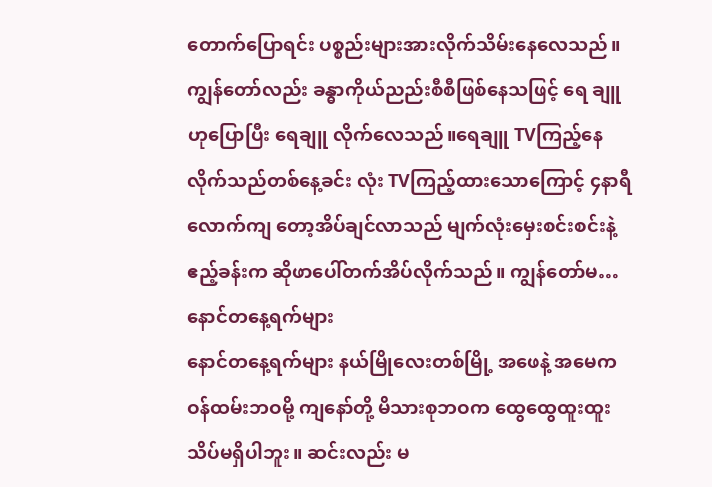တောက်ပြောရင်း ပစ္စည်းများအားလိုက်သိမ်းနေလေသည်။ ကျွန်တော်လည်း ခန္ဓာကိုယ်ညည်းစီစီဖြစ်နေသဖြင့် ရေ ချူ ဟုပြောပြီး ရေချူ လိုက်လေသည်။ရေချူ TVကြည့်နေလိုက်သည်တစ်နေ့ခင်း လုံး TVကြည့်ထားသောကြောင့် ၄နာရီလောက်ကျ တော့အိပ်ချင်လာသည် မျက်လုံးမှေးစင်းစင်းနဲ့ ဧည့်ခန်းက ဆိုဖာပေါ်တက်အိပ်လိုက်သည်။ ကျွန်တော်မ…
နောင်တနေ့ရက်များ
နောင်တနေ့ရက်များ နယ်မြိုလေးတစ်မြို့ အဖေနဲ့ အမေက ဝန်ထမ်းဘဝမို့ ကျနော်တို့ မိသားစုဘဝက ထွေထွေထူးထူး သိပ်မရှိပါဘူး။ ဆင်းလည်း မ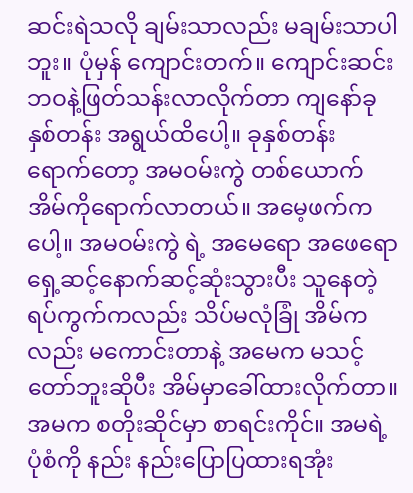ဆင်းရဲသလို ချမ်းသာလည်း မချမ်းသာပါဘူး။ ပုံမှန် ကျောင်းတက်။ ကျောင်းဆင်း ဘဝနဲ့ဖြတ်သန်းလာလိုက်တာ ကျနော်ခုနှစ်တန်း အရွယ်ထိပေါ့။ ခုနှစ်တန်းရောက်တော့ အမဝမ်းကွဲ တစ်ယောက် အိမ်ကိုရောက်လာတယ်။ အမေ့ဖက်ကပေါ့။ အမဝမ်းကွဲ ရဲ့ အမေရော အဖေရော ရှေ့ဆင့်နောက်ဆင့်ဆုံးသွားပီး သူနေတဲ့ ရပ်ကွက်ကလည်း သိပ်မလုံခြုံ အိမ်ကလည်း မကောင်းတာနဲ့ အမေက မသင့်တော်ဘူးဆိုပီး အိမ်မှာခေါ်ထားလိုက်တာ။ အမက စတိုးဆိုင်မှာ စာရင်းကိုင်။ အမရဲ့ပုံစံကို နည်း နည်းပြောပြထားရအုံး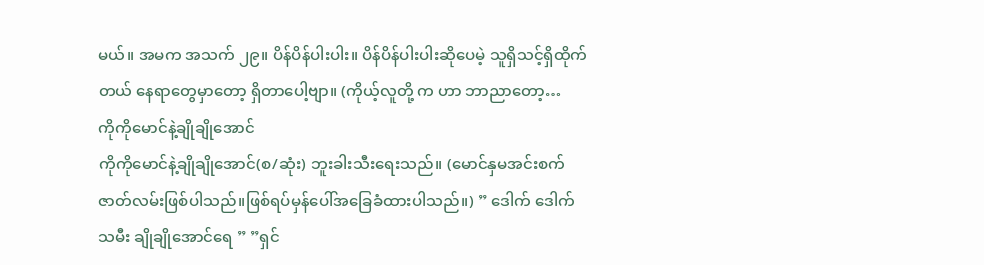မယ်။ အမက အသက် ၂၉။ ပိန်ပိန်ပါးပါး။ ပိန်ပိန်ပါးပါးဆိုပေမဲ့ သူရှိသင့်ရှိထိုက်တယ် နေရာတွေမှာတော့ ရှိတာပေါ့ဗျာ။ (ကိုယ့်လူတို့ က ဟာ ဘာညာတော့…
ကိုကိုမောင်နဲ့ချိုချိုအောင်
ကိုကိုမောင်နဲ့ချိုချိုအောင်(စ/ဆုံး) ဘူးခါးသီးရေးသည်။ (မောင်နှမအင်းစက်ဇာတ်လမ်းဖြစ်ပါသည်။ဖြစ်ရပ်မှန်ပေါ်အခြေခံထားပါသည်။) ” ဒေါက် ဒေါက် သမီး ချိုချိုအောင်ရေ ” ”ရှင်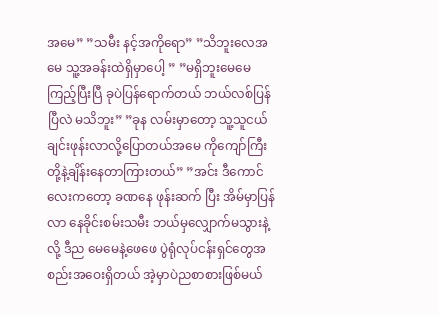အမေ” ”သမီး နင့်အကိုရော” ”သိဘူးလေအမေ သူ့အခန်းထဲရှိမှာပေါ့ ” ”မရှိဘူးမေမေကြည့်ပြီးပြီ ခုပဲပြန်ရောက်တယ် ဘယ်လစ်ပြန်ပြီလဲ မသိဘူး” ”ခုန လမ်းမှာတော့ သူ့သူငယ်ချင်းဖုန်းလာလို့ပြောတယ်အမေ ကိုကျော်ကြီးတို့နဲ့ချိန်းနေတာကြားတယ်” ”အင်း ဒီကောင်လေးကတော့ ခဏနေ ဖုန်းဆက် ပြီး အိမ်မှာပြန်လာ နေခိုင်းစမ်းသမီး ဘယ်မှလျှောက်မသွားနဲ့လို့ ဒီည မေမေနဲ့ဖေဖေ ပွဲရုံလုပ်ငန်းရှင်တွေအစည်းအဝေးရှိတယ် အဲ့မှာပဲညစာစားဖြစ်မယ်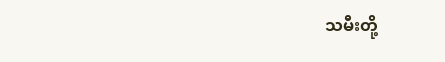သမီးတို့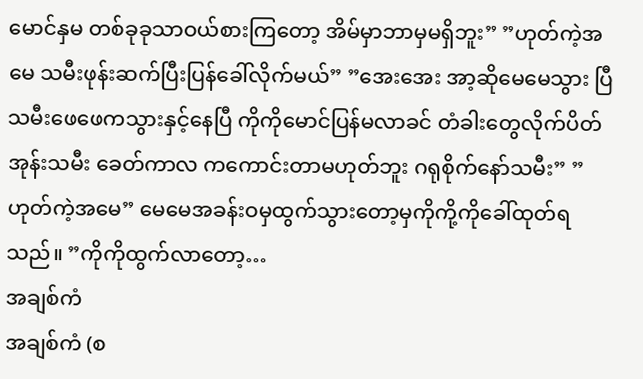မောင်နှမ တစ်ခုခုသာဝယ်စားကြတော့ အိမ်မှာဘာမှမရှိဘူး” ”ဟုတ်ကဲ့အမေ သမီးဖုန်းဆက်ပြီးပြန်ခေါ်လိုက်မယ်” ”အေးအေး အာ့ဆိုမေမေသွား ပြီ သမီးဖေဖေကသွားနှင့်နေပြီ ကိုကိုမောင်ပြန်မလာခင် တံခါးတွေလိုက်ပိတ်အုန်းသမီး ခေတ်ကာလ ကကောင်းတာမဟုတ်ဘူး ဂရုစိုက်နော်သမီး” ”ဟုတ်ကဲ့အမေ” မေမေအခန်းဝမှထွက်သွားတော့မှကိုကို့ကိုခေါ်ထုတ်ရသည်။ ”ကိုကိုထွက်လာတော့…
အချစ်ကံ
အချစ်ကံ (စ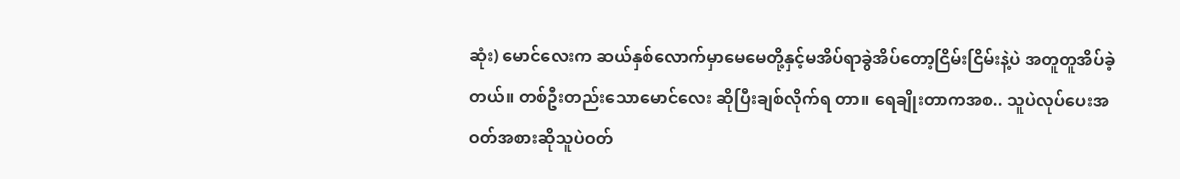ဆုံး) မောင်လေးက ဆယ်နှစ်လောက်မှာမေမေတို့နှင့်မအိပ်ရာခွဲအိပ်တော့ငြိမ်းငြိမ်းနဲ့ပဲ အတူတူအိပ်ခဲ့တယ်။ တစ်ဦးတည်းသောမောင်လေး ဆိုပြီးချစ်လိုက်ရ တာ။ ရေချိုးတာကအစ.. သူပဲလုပ်ပေးအဝတ်အစားဆိုသူပဲဝတ်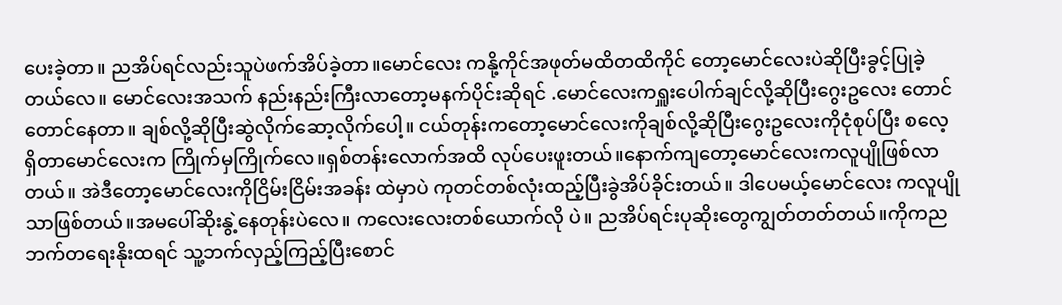ပေးခဲ့တာ။ ညအိပ်ရင်လည်းသူပဲဖက်အိပ်ခဲ့တာ။မောင်လေး ကနို့ကိုင်အဖုတ်မထိတထိကိုင် တော့မောင်လေးပဲဆိုပြီးခွင့်ပြုခဲ့တယ်လေ။ မောင်လေးအသက် နည်းနည်းကြီးလာတော့မနက်ပိုင်းဆိုရင် .မောင်လေးကရှူးပေါက်ချင်လို့ဆိုပြီးဂွေးဥလေး တောင်တောင်နေတာ။ ချစ်လို့ဆိုပြီးဆွဲလိုက်ဆော့လိုက်ပေါ့။ ငယ်တုန်းကတော့မောင်လေးကိုချစ်လို့ဆိုပြီးဂွေးဥလေးကိုငုံစုပ်ပြီး စလေ့ရှိတာမောင်လေးက ကြိုက်မှကြိုက်လေ။ရှစ်တန်းလောက်အထိ လုပ်ပေးဖူးတယ်။နောက်ကျတော့မောင်လေးကလူပျိုဖြစ်လာတယ်။ အဲဒီတော့မောင်လေးကိုငြိမ်းငြိမ်းအခန်း ထဲမှာပဲ ကုတင်တစ်လုံးထည့်ပြီးခွဲအိပ်ခိုင်းတယ်။ ဒါပေမယ့်မောင်လေး ကလူပျိုသာဖြစ်တယ်။အမပေါ်ဆိုးနွဲ့နေတုန်းပဲလေ။ ကလေးလေးတစ်ယောက်လို ပဲ။ ညအိပ်ရင်းပုဆိုးတွေကျွတ်တတ်တယ်။ကိုကညဘက်တရေးနိုးထရင် သူ့ဘက်လှည့်ကြည့်ပြီးစောင်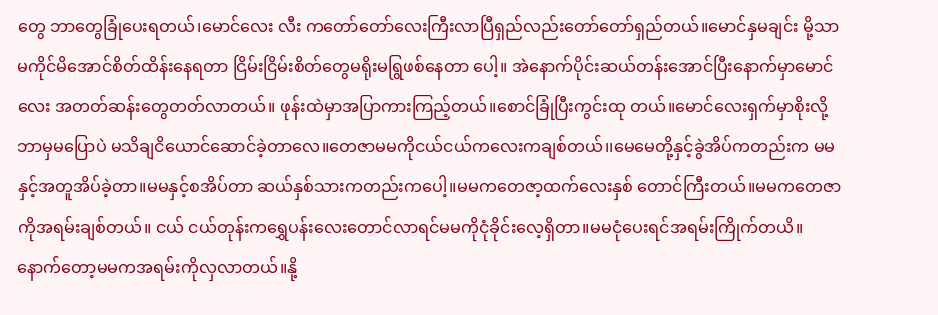တွေ ဘာတွေခြုံပေးရတယ်၊မောင်လေး လီး ကတော်တော်လေးကြီးလာပြီရှည်လည်းတော်တော်ရှည်တယ်။မောင်နှမချင်း မို့သာမကိုင်မိအောင်စိတ်ထိန်းနေရတာ ငြိမ်းငြိမ်းစိတ်တွေမရိုးမရြွဖစ်နေတာ ပေါ့။ အဲနောက်ပိုင်းဆယ်တန်းအောင်ပြီးနောက်မှာမောင်လေး အတတ်ဆန်းတွေတတ်လာတယ်။ ဖုန်းထဲမှာအပြာကားကြည့်တယ်။စောင်ခြုံပြီးကွင်းထု တယ်။မောင်လေးရှက်မှာစိုးလို့ဘာမှမပြောပဲ မသိချငိယောင်ဆောင်ခဲ့တာလေ။တေဇာမမကိုငယ်ငယ်ကလေးကချစ်တယ်၊၊မေမေတို့နှင့်ခွဲအိပ်ကတည်းက မမနှင့်အတူအိပ်ခဲ့တာ။မမနှင့်စအိပ်တာ ဆယ်နှစ်သားကတည်းကပေါ့။မမကတေဇာ့ထက်လေးနှစ် တောင်ကြီးတယ်။မမကတေဇာကိုအရမ်းချစ်တယ်။ ငယ် ငယ်တုန်းကရွှေပန်းလေးတောင်လာရင်မမကိုငုံခိုင်းလေ့ရှိတာ။မမငုံပေးရင်အရမ်းကြိုက်တယိ။ နောက်တော့မမကအရမ်းကိုလှလာတယ်။နို့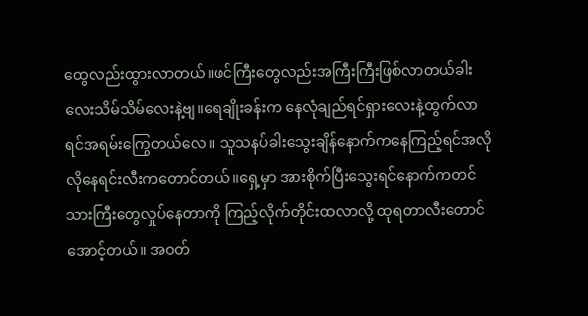ထွေလည်းထွားလာတယ်။ဖင်ကြီးတွေလည်းအကြီးကြီးဖြစ်လာတယ်ခါး လေးသိမ်သိမ်လေးနဲ့ဗျ။ရေချိုးခန်းက နေလုံချည်ရင်ရှားလေးနဲ့ထွက်လာရင်အရမ်းကြွေတယ်လေ။ သူသနပ်ခါးသွေးချိန်နောက်ကနေကြည့်ရင်အလိုလိုနေရင်းလီးကတောင်တယ်၊၊ရှေ့မှာ အားစိုက်ပြီးသွေးရင်နောက်ကတင်သားကြီးတွေလှုပ်နေတာကို ကြည့်လိုက်တိုင်းထလာလို့ ထုရတာလီးတောင်အောင့်တယ်။ အဝတ်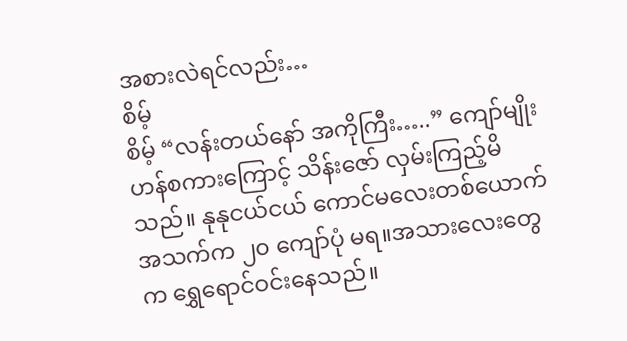အစားလဲရင်လည်း…
စိမ့်
စိမ့် “လန်းတယ်နော် အကိုကြီး…..” ကျော်မျိုးဟန်စကားကြောင့် သိန်းဇော် လှမ်းကြည့်မိသည်။ နုနုငယ်ငယ် ကောင်မလေးတစ်ယောက် အသက်က ၂၀ ကျော်ပုံ မရ။အသားလေးတွေက ရွှေရောင်ဝင်းနေသည်။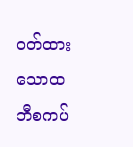ဝတ်ထားသောထဘီစကပ်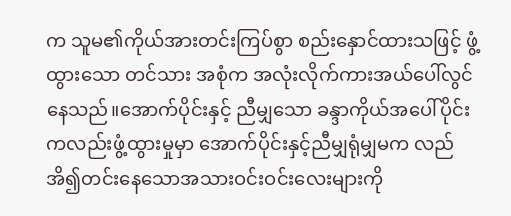က သူမ၏ကိုယ်အားတင်းကြပ်စွာ စည်းနှောင်ထားသဖြင့် ဖွံ့ထွားသော တင်သား အစုံက အလုံးလိုက်ကားအယ်ပေါ်လွင်နေသည်။အောက်ပိုင်းနှင့် ညီမျှသော ခန္ဒာကိုယ်အပေါ်ပိုင်းကလည်းဖွံ့ထွားမှုမှာ အောက်ပိုင်းနှင့်ညီမျှရုံမျှမက လည် အိ၍တင်းနေသောအသားဝင်းဝင်းလေးများကို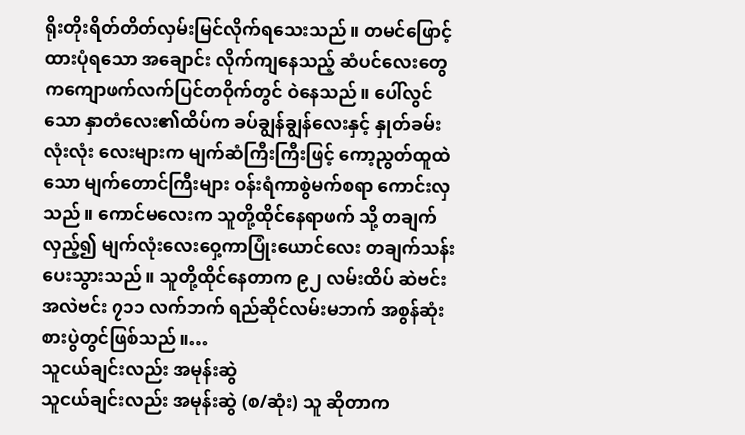ရိုးတိုးရိတ်တိတ်လှမ်းမြင်လိုက်ရသေးသည်။ တမင်ဖြောင့်ထားပုံရသော အချောင်း လိုက်ကျနေသည့် ဆံပင်လေးတွေကကျောဖက်လက်ပြင်တဝိုက်တွင် ဝဲနေသည်။ ပေါ်လွင်သော နှာတံလေး၏ထိပ်က ခပ်ချွန်ချွန်လေးနှင့် နှုတ်ခမ်းလုံးလုံး လေးများက မျက်ဆံကြီးကြီးဖြင့် ကော့ညွတ်ထူထဲသော မျက်တောင်ကြီးများ ဝန်းရံကာစွဲမက်စရာ ကောင်းလှသည်။ ကောင်မလေးက သူတို့ထိုင်နေရာဖက် သို့ တချက်လှည့်၍ မျက်လုံးလေးဝှေ့ကာပြုံးယောင်လေး တချက်သန်းပေးသွားသည်။ သူတို့ထိုင်နေတာက ၉၂ လမ်းထိပ် ဆဲဗင်းအလဲဗင်း ၇၁၁ လက်ဘက် ရည်ဆိုင်လမ်းမဘက် အစွန်ဆုံး စားပွဲတွင်ဖြစ်သည်။…
သူငယ်ချင်းလည်း အမုန်းဆွဲ
သူငယ်ချင်းလည်း အမုန်းဆွဲ (စ/ဆုံး) သူ ဆိုတာက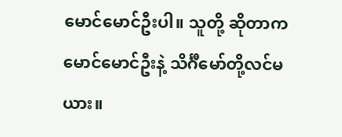မောင်မောင်ဦးပါ။ သူတို့ ဆိုတာက မောင်မောင်ဦးနဲ့ သိင်္ဂီမော်တို့လင်မယား။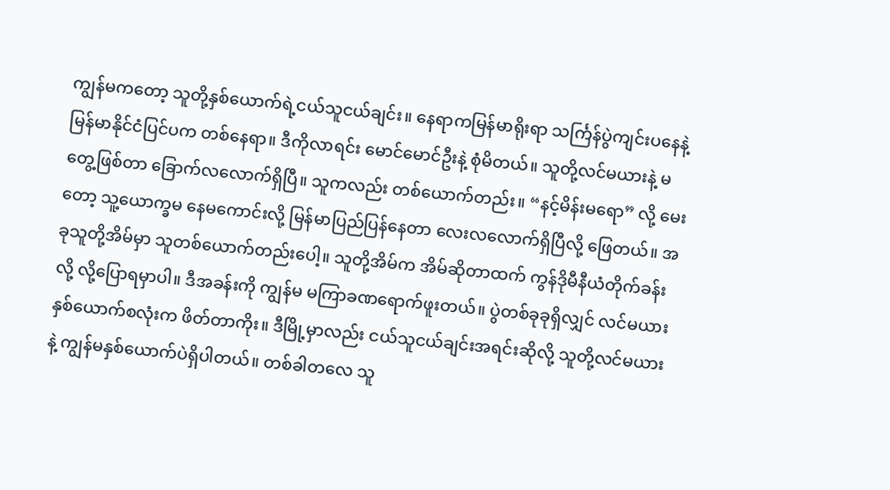ကျွန်မကတော့ သူတို့နှစ်ယောက်ရဲ့ငယ်သူငယ်ချင်း။ နေရာကမြန်မာရိုးရာ သင်္ကြန်ပွဲကျင်းပနေနဲ့ မြန်မာနိုင်ငံပြင်ပက တစ်နေရာ။ ဒီကိုလာရင်း မောင်မောင်ဦးနဲ့ စုံမိတယ်။ သူတို့လင်မယားနဲ့ မတွေ့ဖြစ်တာ ခြောက်လလောက်ရှိပြီ။ သူကလည်း တစ်ယောက်တည်း။ “နင့်မိန်းမရော” လို့ မေးတော့ သူ့ယောက္ခမ နေမကောင်းလို့ မြန်မာပြည်ပြန်နေတာ လေးလလောက်ရှိပြီလို့ ဖြေတယ်။ အခုသူတို့အိမ်မှာ သူတစ်ယောက်တည်းပေါ့။ သူတို့အိမ်က အိမ်ဆိုတာထက် ကွန်ဒိုမီနီယံတိုက်ခန်းလို့ လို့ပြောရမှာပါ။ ဒီအခန်းကို ကျွန်မ မကြာခဏရောက်ဖူးတယ်။ ပွဲတစ်ခုခုရှိလျှင် လင်မယားနှစ်ယောက်စလုံးက ဖိတ်တာကိုး။ ဒီမြို့မှာလည်း ငယ်သူငယ်ချင်းအရင်းဆိုလို့ သူတို့လင်မယားနဲ့ ကျွန်မနှစ်ယောက်ပဲရှိပါတယ်။ တစ်ခါတလေ သူ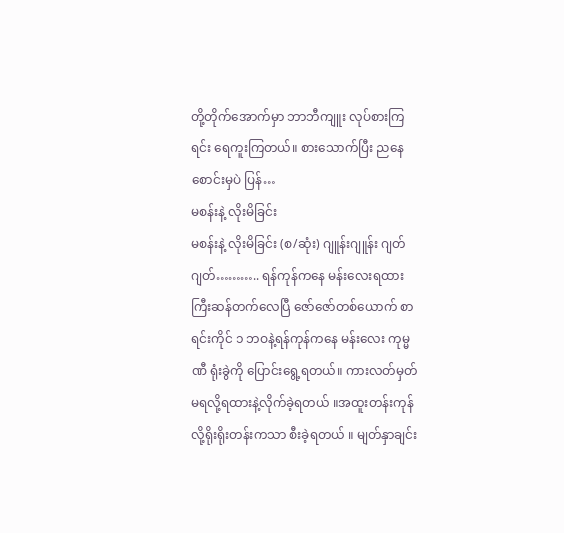တို့တိုက်အောက်မှာ ဘာဘီကျူး လုပ်စားကြရင်း ရေကူးကြတယ်။ စားသောက်ပြီး ညနေစောင်းမှပဲ ပြန်…
မစန်းနဲ့ လိုးမိခြင်း
မစန်းနဲ့ လိုးမိခြင်း (စ/ဆုံး) ဂျူန်းဂျူန်း ဂျတ်ဂျတ်……….. ရန်ကုန်ကနေ မန်းလေးရထားကြီးဆန်တက်လေပြီ ဇော်ဇော်တစ်ယောက် စာရင်းကိုင် ၁ ဘဝနဲ့ရန်ကုန်ကနေ မန်းလေး ကုမ္မ ဏီ ရုံးခွဲကို ပြောင်းရွေ့ရတယ်။ ကားလတ်မှတ်မရလို့ရထားနဲ့လိုက်ခဲ့ရတယ် ။အထူးတန်းကုန်လို့ရိုးရိုးတန်းကသာ စီးခဲ့ရတယ် ။ မျတ်နှာချင်း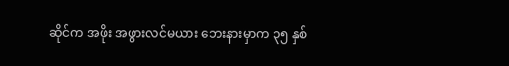ဆိုင်က အဖိုး အဖွားလင်မယား ဘေးနားမှာက ၃၅ နှစ်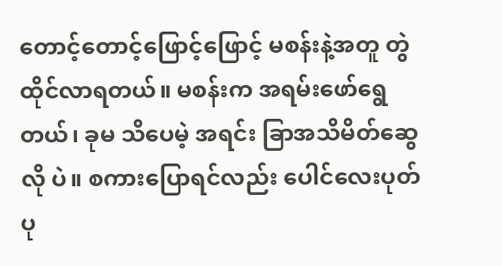တောင့်တောင့်ဖြောင့်ဖြောင့် မစန်းနဲ့အတူ တွဲထိုင်လာရတယ်။ မစန်းက အရမ်းဖော်ရွေတယ်၊ ခုမ သိပေမဲ့ အရင်း ခြာအသိမိတ်ဆွေလို ပဲ။ စကားပြောရင်လည်း ပေါင်လေးပုတ် ပု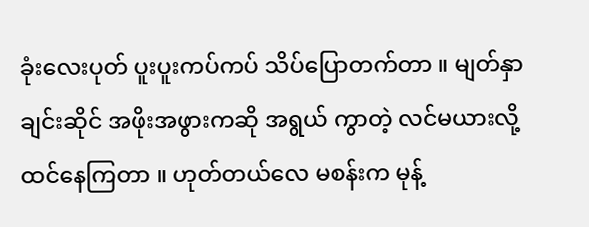ခုံးလေးပုတ် ပူးပူးကပ်ကပ် သိပ်ပြောတက်တာ ။ မျတ်နှာချင်းဆိုင် အဖိုးအဖွားကဆို အရွယ် ကွာတဲ့ လင်မယားလို့ထင်နေကြတာ ။ ဟုတ်တယ်လေ မစန်းက မုန့်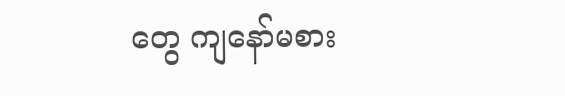တွေ ကျနော်မစား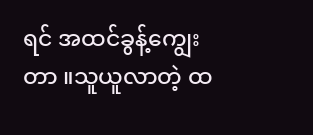ရင် အထင်ခွန့်ကျွေးတာ ။သူယူလာတဲ့ ထ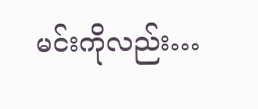မင်းကိုလည်း…